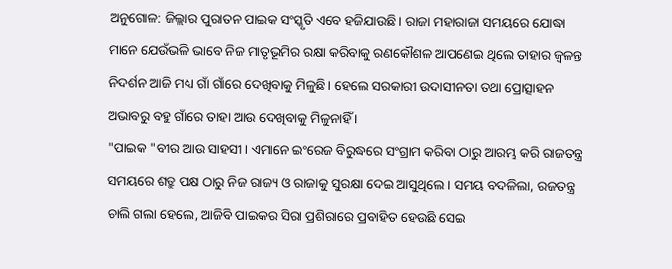ଅନୁଗୋଳ: ଜିଲ୍ଲାର ପୁରାତନ ପାଇକ ସଂସ୍କୃତି ଏବେ ହଜିଯାଉଛି। ରାଜା ମହାରାଜା ସମୟରେ ଯୋଦ୍ଧା ମାନେ ଯେଉଁଭଳି ଭାବେ ନିଜ ମାତୃଭୂମିର ରକ୍ଷା କରିବାକୁ ରଣକୌଶଳ ଆପଣେଇ ଥିଲେ ତାହାର ଜ୍ବଳନ୍ତ ନିଦର୍ଶନ ଆଜି ମଧ୍ୟ ଗାଁ ଗାଁରେ ଦେଖିବାକୁ ମିଳୁଛି। ହେଲେ ସରକାରୀ ଉଦାସୀନତା ତଥା ପ୍ରୋତ୍ସାହନ ଅଭାବରୁ ବହୁ ଗାଁରେ ତାହା ଆଉ ଦେଖିବାକୁ ମିଳୁନାହିଁ ।
"ପାଇକ "ବୀର ଆଉ ସାହସୀ। ଏମାନେ ଇଂରେଜ ବିରୁଦ୍ଧରେ ସଂଗ୍ରାମ କରିବା ଠାରୁ ଆରମ୍ଭ କରି ରାଜତନ୍ତ୍ର ସମୟରେ ଶତ୍ରୁ ପକ୍ଷ ଠାରୁ ନିଜ ରାଜ୍ୟ ଓ ରାଜାକୁ ସୁରକ୍ଷା ଦେଇ ଆସୁଥିଲେ । ସମୟ ବଦଳିଲା, ରଜତନ୍ତ୍ର ଚାଲି ଗଲା ହେଲେ, ଆଜିବି ପାଇକର ସିରା ପ୍ରଶିରାରେ ପ୍ରବାହିତ ହେଉଛି ସେଇ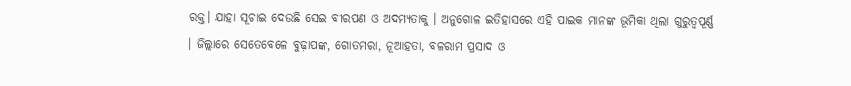ରକ୍ତ। ଯାହା ସୂଚାଇ ଦେଉଛି ସେଇ ବୀରପଣ ଓ ଅଦମ୍ୟତାକୁ । ଅନୁଗୋଳ ଇତିହାସରେ ଏହି ପାଇକ ମାନଙ୍କ ଭୂମିକା ଥିଲା ଗୁରୁତ୍ବପୂର୍ଣ୍ଣ । ଜିଲ୍ଲାରେ ସେତେବେଳେ ବୁଢ଼ାପଙ୍କ, ଗୋତମରା, ନୂଆହତା, ବଳରାମ ପ୍ରସାଦ ଓ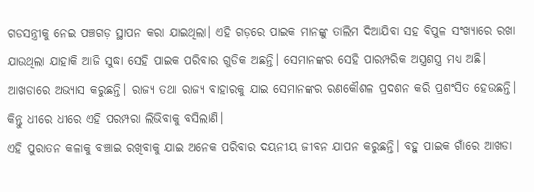ଗଡସନ୍ତ୍ରୀକୁ ନେଇ ପଞ୍ଚଗଡ଼ ସ୍ଥାପନ କରା ଯାଇଥିଲା। ଏହି ଗଡ଼ରେ ପାଇକ ମାନଙ୍କୁ ତାଲିମ ଦିଆଯିବା ସହ ବିପୁଳ ସଂଖ୍ୟାରେ ରଖା ଯାଉଥିଲା ଯାହାକି ଆଜି ସୁଦ୍ଧା ସେହି ପାଇକ ପରିବାର ଗୁଡିକ ଅଛନ୍ତି। ସେମାନଙ୍କର ସେହି ପାରମ୍ପରିକ ଅସ୍ତ୍ରଶସ୍ତ୍ର ମଧ୍ୟ ଅଛି। ଆଖଡାରେ ଅଭ୍ୟାସ କରୁଛନ୍ତି। ରାଜ୍ୟ ତଥା ରାଜ୍ୟ ବାହାରକୁ ଯାଇ ସେମାନଙ୍କର ରଣକୌଶଳ ପ୍ରଦଶନ କରି ପ୍ରଶଂସିତ ହେଉଛନ୍ତି। କିନ୍ତୁ ଧୀରେ ଧୀରେ ଏହି ପରମ୍ପରା ଲିଭିବାକୁ ବସିଲାଣି।
ଏହି ପୁରାତନ କଳାକୁ ବଞ୍ଚାଇ ରଖିବାକୁ ଯାଇ ଅନେକ ପରିବାର ଦୟନୀୟ ଜୀବନ ଯାପନ କରୁଛନ୍ତି। ବହୁ ପାଇକ ଗାଁରେ ଆଖଡା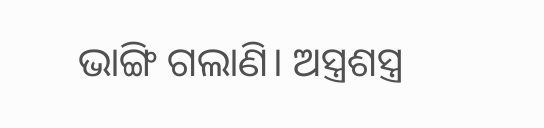ଭାଙ୍ଗି ଗଲାଣି। ଅସ୍ତ୍ରଶସ୍ତ୍ର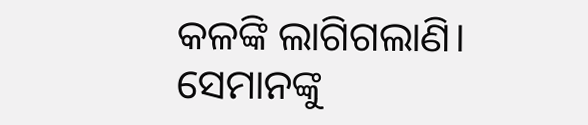କଳଙ୍କି ଲାଗିଗଲାଣି। ସେମାନଙ୍କୁ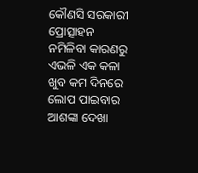କୌଣସି ସରକାରୀ ପ୍ରୋତ୍ସାହନ ନମିଳିବା କାରଣରୁ ଏଭଳି ଏକ କଳା ଖୁବ କମ ଦିନରେ ଲୋପ ପାଇବାର ଆଶଙ୍କା ଦେଖା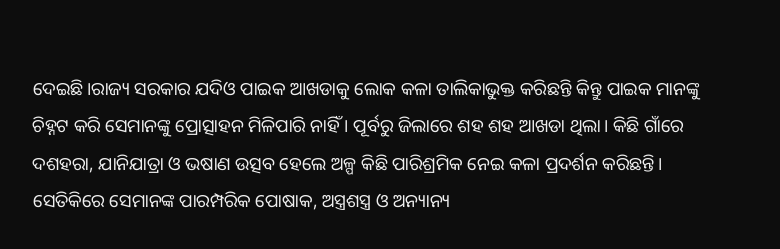ଦେଇଛି।ରାଜ୍ୟ ସରକାର ଯଦିଓ ପାଇକ ଆଖଡାକୁ ଲୋକ କଳା ତାଲିକାଭୁକ୍ତ କରିଛନ୍ତି କିନ୍ତୁ ପାଇକ ମାନଙ୍କୁ ଚିହ୍ନଟ କରି ସେମାନଙ୍କୁ ପ୍ରୋତ୍ସାହନ ମିଳିପାରି ନାହିଁ । ପୂର୍ବରୁ ଜିଲାରେ ଶହ ଶହ ଆଖଡା ଥିଲା। କିଛି ଗାଁରେ ଦଶହରା, ଯାନିଯାତ୍ରା ଓ ଭଷାଣ ଉତ୍ସବ ହେଲେ ଅଳ୍ପ କିଛି ପାରିଶ୍ରମିକ ନେଇ କଳା ପ୍ରଦର୍ଶନ କରିଛନ୍ତି। ସେତିକିରେ ସେମାନଙ୍କ ପାରମ୍ପରିକ ପୋଷାକ, ଅସ୍ତ୍ରଶସ୍ତ୍ର ଓ ଅନ୍ୟାନ୍ୟ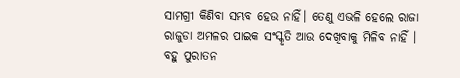ସାମଗ୍ରୀ କିଣିବା ସମ୍ଭବ ହେଉ ନାହିଁ। ତେଣୁ ଏଭଳି ହେଲେ ରାଜା ରାଜୁଡା ଅମଳର ପାଇକ ସଂସ୍କୃତି ଆଉ ଦେଖିବାକୁ ମିଳିବ ନାହିଁ । ବହୁ ପୁରାତନ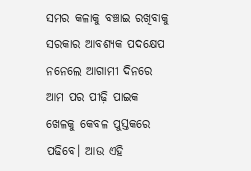ସମର କଳାକୁ ବଞ୍ଚାଇ ରଖିବାକୁ ସରକାର ଆବଶ୍ୟକ ପଦକ୍ଷେପ ନନେଲେ ଆଗାମୀ ଦିନରେ ଆମ ପର ପୀଢ଼ି ପାଇକ ଖେଳକୁ କେବଳ ପୁସ୍ତକରେ ପଢିବେ। ଆଉ ଏହି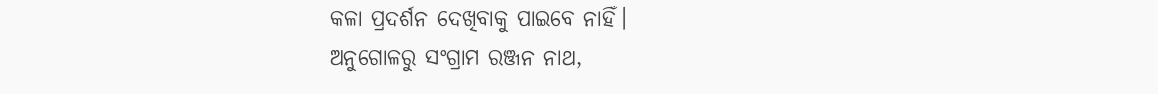କଳା ପ୍ରଦର୍ଶନ ଦେଖିବାକୁ ପାଇବେ ନାହିଁ।
ଅନୁଗୋଳରୁ ସଂଗ୍ରାମ ରଞ୍ଜନ ନାଥ,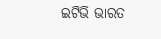ଇଟିଭି ଭାରତ